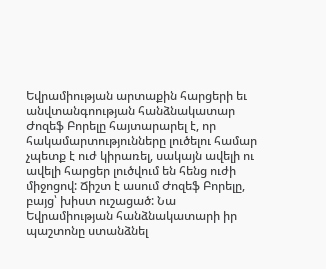Եվրամիության արտաքին հարցերի եւ անվտանգոության հանձնակատար Ժոզեֆ Բորելը հայտարարել է, որ հակամարտությունները լուծելու համար չպետք է ուժ կիրառել, սակայն ավելի ու ավելի հարցեր լուծվում են հենց ուժի միջոցով: Ճիշտ է ասում Ժոզեֆ Բորելը, բայց՝ խիստ ուշացած: Նա Եվրամիության հանձնակատարի իր պաշտոնը ստանձնել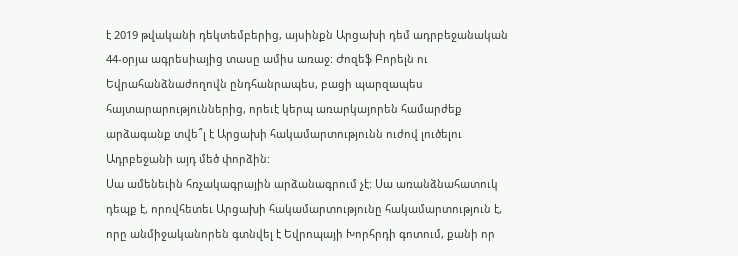է 2019 թվականի դեկտեմբերից, այսինքն Արցախի դեմ ադրբեջանական 44-օրյա ագրեսիայից տասը ամիս առաջ: Ժոզեֆ Բորելն ու Եվրահանձնաժողովն ընդհանրապես, բացի պարզապես հայտարարություններից, որեւէ կերպ առարկայորեն համարժեք արձագանք տվե՞լ է Արցախի հակամարտությունն ուժով լուծելու Ադրբեջանի այդ մեծ փորձին:
Սա ամենեւին հռչակագրային արձանագրում չէ: Սա առանձնահատուկ դեպք է, որովհետեւ Արցախի հակամարտությունը հակամարտություն է, որը անմիջականորեն գտնվել է Եվրոպայի Խորհրդի գոտում, քանի որ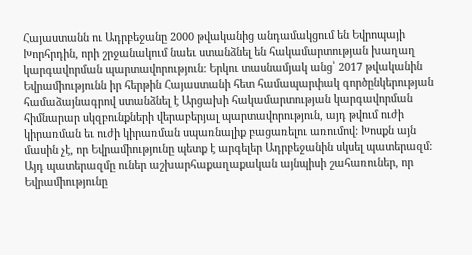Հայաստանն ու Ադրբեջանը 2000 թվականից անդամակցում են Եվրոպայի Խորհրդին, որի շրջանակում նաեւ ստանձնել են հակամարտության խաղաղ կարգավորման պարտավորություն: Երկու տասնամյակ անց՝ 2017 թվականին Եվրամիությունն իր հերթին Հայաստանի հետ համապարփակ գործընկերության համաձայնագրով ստանձնել է Արցախի հակամարտության կարգավորման հիմնարար սկզբունքների վերաբերյալ պարտավորություն, այդ թվում ուժի կիրառման եւ ուժի կիրառման սպառնալիք բացառելու առումով: Խոսքն այն մասին չէ, որ Եվրամիությունը պետք է արգելեր Ադրբեջանին սկսել պատերազմ: Այդ պատերազմը ուներ աշխարհաքաղաքական այնպիսի շահառուներ, որ Եվրամիությունը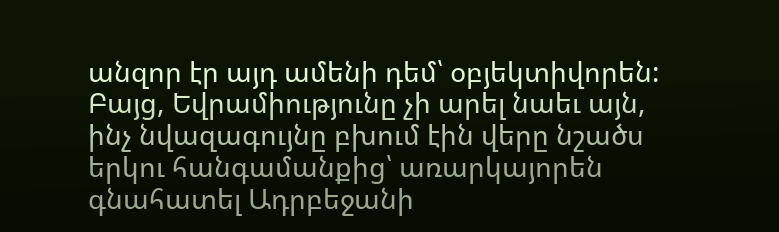անզոր էր այդ ամենի դեմ՝ օբյեկտիվորեն: Բայց, Եվրամիությունը չի արել նաեւ այն, ինչ նվազագույնը բխում էին վերը նշածս երկու հանգամանքից՝ առարկայորեն գնահատել Ադրբեջանի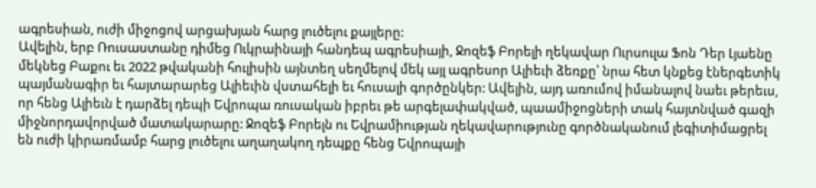ագրեսիան, ուժի միջոցով արցախյան հարց լուծելու քայլերը:
Ավելին, երբ Ռուսաստանը դիմեց Ուկրաինայի հանդեպ ագրեսիայի, Ջոզեֆ Բորելի ղեկավար Ուրսուլա Ֆոն Դեր Լյաենը մեկնեց Բաքու եւ 2022 թվականի հուլիսին այնտեղ սեղմելով մեկ այլ ագրեսոր Ալիեւի ձեռքը՝ նրա հետ կնքեց էներգետիկ պայմանագիր եւ հայտարարեց Ալիեւին վստահելի եւ հուսալի գործընկեր: Ավելին, այդ առումով իմանալով նաեւ թերեւս, որ հենց Ալիեւն է դարձել դեպի Եվրոպա ռուսական իբրեւ թե արգելափակված, պաամիջոցների տակ հայտնված գազի միջնորդավորված մատակարարը: Ջոզեֆ Բորելն ու Եվրամիության ղեկավարությունը գործնականում լեգիտիմացրել են ուժի կիրառմամբ հարց լուծելու աղաղակող դեպքը հենց Եվրոպայի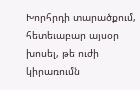Խորհրդի տարածքում, հետեւաբար այսօր խոսել, թե ուժի կիրառումն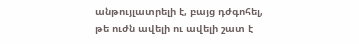անթույլատրելի է, բայց դժգոհել, թե ուժն ավելի ու ավելի շատ է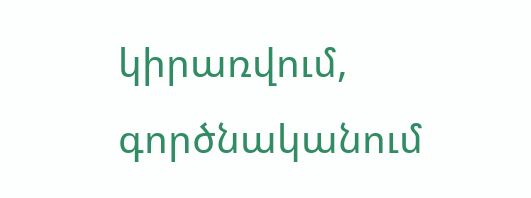կիրառվում, գործնականում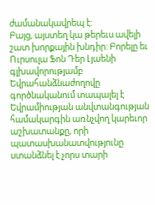ժամանակավրեպ է:
Բայց, այստեղ կա թերեւս ավելի շատ խորքային խնդիր: Բորելը եւ Ուրսուլա Ֆոն Դեր Լյաենի գլխավորությամբ Եվրահանձնաժողովը գործնականում տապալել է Եվրամիության անվտանգության համակարգին առնչվող կարեւոր աշխատանքը, որի պատասխանատվությունը ստանձնել է չորս տարի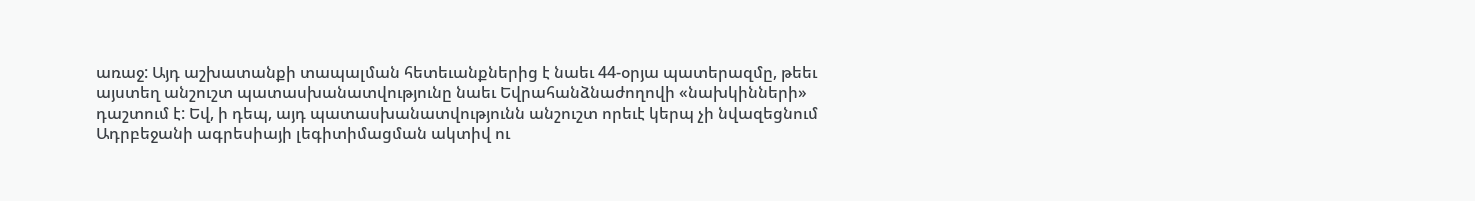առաջ: Այդ աշխատանքի տապալման հետեւանքներից է նաեւ 44-օրյա պատերազմը, թեեւ այստեղ անշուշտ պատասխանատվությունը նաեւ Եվրահանձնաժողովի «նախկինների» դաշտում է: Եվ, ի դեպ, այդ պատասխանատվությունն անշուշտ որեւէ կերպ չի նվազեցնում Ադրբեջանի ագրեսիայի լեգիտիմացման ակտիվ ու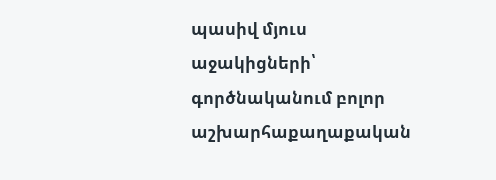պասիվ մյուս աջակիցների՝ գործնականում բոլոր աշխարհաքաղաքական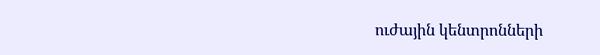ուժային կենտրոնների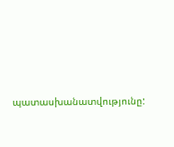պատասխանատվությունը: